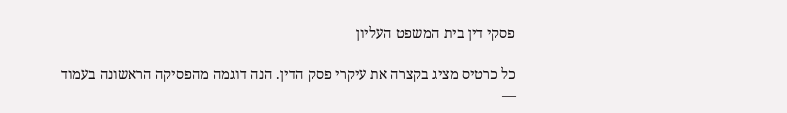פסקי דין בית המשפט העליון

כל כרטיס מציג בקצרה את עיקרי פסק הדין. הנה דוגמה מהפסיקה הראשונה בעמוד —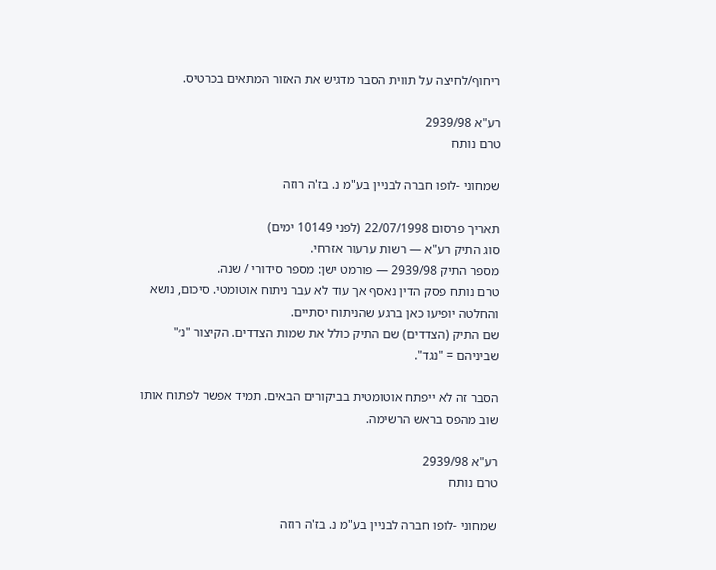ריחוף/לחיצה על תווית הסבר מדגיש את האזור המתאים בכרטיס.

רע"א 2939/98
טרם נותח

שמחוני -לופו חברה לבניין בע"מ נ. בז'ה רוזה

תאריך פרסום 22/07/1998 (לפני 10149 ימים)
סוג התיק רע"א — רשות ערעור אזרחי.
מספר התיק 2939/98 — פורמט ישן: מספר סידורי / שנה.
טרם נותח פסק הדין נאסף אך עוד לא עבר ניתוח אוטומטי. סיכום, נושא והחלטה יופיעו כאן ברגע שהניתוח יסתיים.
שם התיק (הצדדים) שם התיק כולל את שמות הצדדים. הקיצור "נ׳" שביניהם = "נגד".

הסבר זה לא ייפתח אוטומטית בביקורים הבאים. תמיד אפשר לפתוח אותו שוב מהפס בראש הרשימה.

רע"א 2939/98
טרם נותח

שמחוני -לופו חברה לבניין בע"מ נ. בז'ה רוזה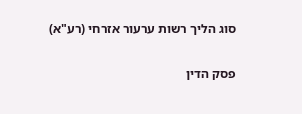סוג הליך רשות ערעור אזרחי (רע"א)

פסק הדין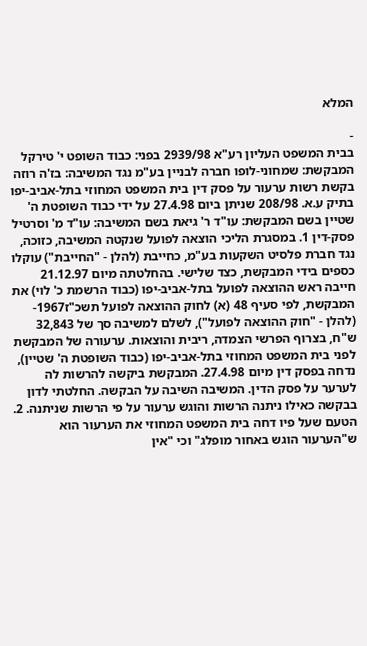המלא

-
בבית המשפט העליון רע"א 2939/98 בפני: כבוד השופט י' טירקל המבקשת: שמחוני-לופו חברה לבניין בע"מ נגד המשיבה: בז'ה רוזה בקשת רשות ערעור על פסק דין בית המשפט המחוזי בתל-אביב-יפו בתיק ע.א. 208/98 שניתן ביום 27.4.98 על ידי כבוד השופטת ה' שטיין בשם המבקשת: עו"ד ר' גיאת בשם המשיבה: עו"ד מ' וסרטיל פסק-דין 1. במסגרת הליכי הוצאה לפועל שנקטה המשיבה, כזוכה, נגד חברת פלסיט השקעות בע"מ, כחייבת (להלן - "החייבת") עוקלו כספים בידי המבקשת, כצד שלישי. בהחלטתה מיום 21.12.97 חייבה ראש ההוצאה לפועל בתל-אביב-יפו (כבוד הרשמת כ' לוי) את המבקשת, לפי סעיף 48 (א) לחוק ההוצאה לפועל תשכ"ז1967- (להלן - "חוק ההוצאה לפועל"), לשלם למשיבה סך של 32,843 ש"ח, בצרוף הפרשי הצמדה, ריבית והוצאות. ערעורה של המבקשת לפני בית המשפט המחוזי בתל-אביב-יפו (כבוד השופטת ה' שטיין), נדחה בפסק דין מיום 27.4.98. המבקשת ביקשה להרשות לה לערער על פסק הדין. המשיבה השיבה על הבקשה. החלטתי לדון בבקשה כאילו ניתנה הרשות והוגש ערעור על פי הרשות שניתנה. 2. הטעם שעל פיו דחה בית המשפט המחוזי את הערעור הוא ש"הערעור הוגש באחור מופלג" וכי "אין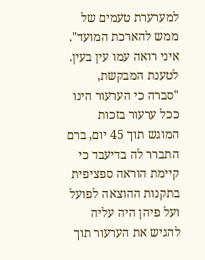למערערת טעמים של ממש להארכת המועד". איני רואה עמו עין בעין. לטענת המבקשת, "סברה כי הערעור הינו ככל ערעור בזכות המוגש תוך 45 יום, ברם התברר לה בדיעבד כי קיימת הוראה ספציפית בתקנות ההוצאה לפועל ועל פיהן היה עליה להגיש את הערעור תוך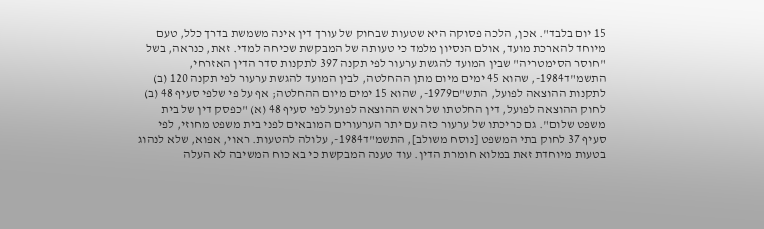15 יום בלבד". אכן, הלכה פסוקה היא שטעות שבחוק של עורך דין אינה משמשת בדרך כלל, טעם מיוחד להארכת מועד, אולם הנסיון מלמד כי טעותה של המבקשת שכיחה למדי. זאת, כנראה, בשל "חוסר הסימטריה" שבין המועד להגשת ערעור לפי תקנה 397 לתקנות סדר הדין האזרחי, התשמ"ד1984-, שהוא 45 ימים מיום מתן ההחלטה, לבין המועד להגשת ערעור לפי תקנה 120 (ב) לתקנות ההוצאה לפועל, התש"ם1979-, שהוא 15 ימים מיום ההחלטה; אף על פי שלפי סעיף 48 (ב) לחוק ההוצאה לפועל, דין החלטתו של ראש ההוצאה לפועל לפי סעיף 48 (א) "כפסק דין של בית משפט שלום". גם כריכתו של ערעור כזה עם יתר הערעורים המובאים לפני בית משפט מחוזי, לפי סעיף 37 לחוק בתי המשפט [נוסח משולב], התשמ"ד1984-, עלולה להטעות. ראוי, אפוא, שלא לנהוג בטעות מיוחדת זאת במלוא חומרת הדין. עוד טענה המבקשת כי בא כוח המשיבה לא העלה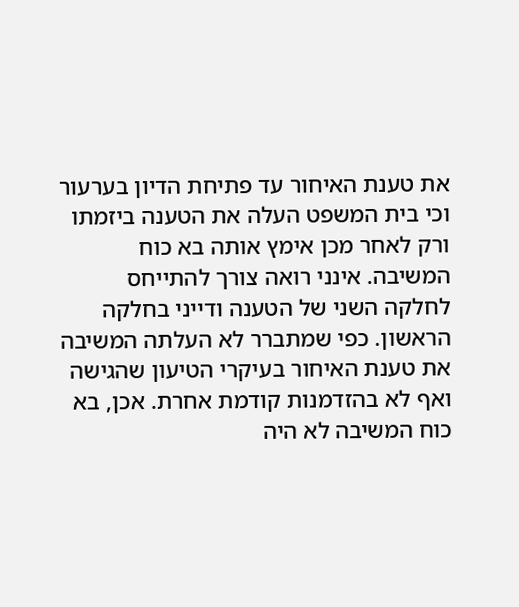את טענת האיחור עד פתיחת הדיון בערעור וכי בית המשפט העלה את הטענה ביזמתו ורק לאחר מכן אימץ אותה בא כוח המשיבה. אינני רואה צורך להתייחס לחלקה השני של הטענה ודייני בחלקה הראשון. כפי שמתברר לא העלתה המשיבה את טענת האיחור בעיקרי הטיעון שהגישה ואף לא בהזדמנות קודמת אחרת. אכן, בא כוח המשיבה לא היה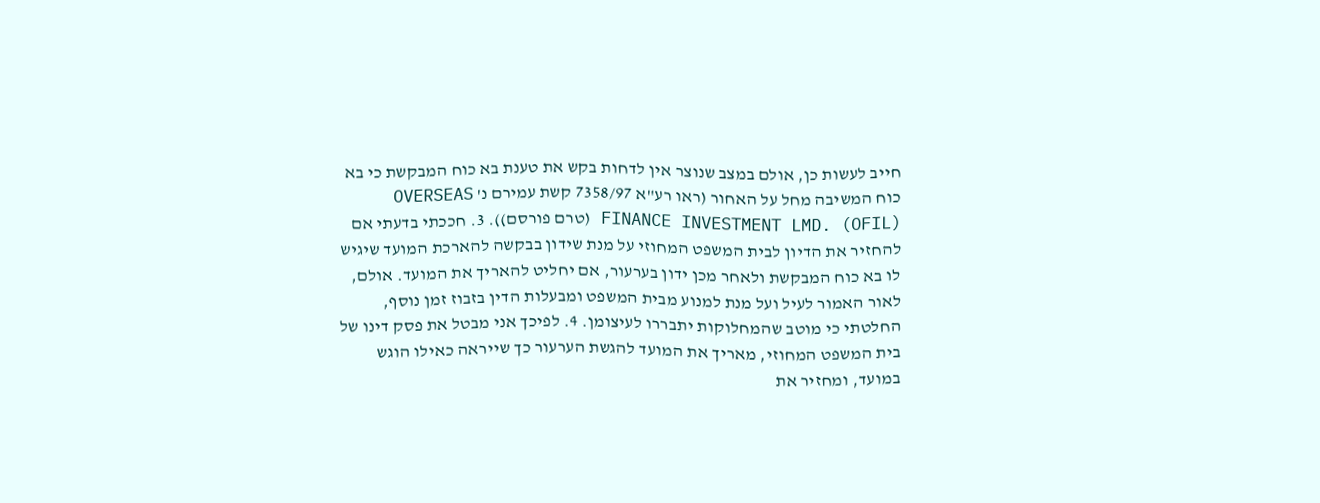חייב לעשות כן, אולם במצב שנוצר אין לדחות בקש את טענת בא כוח המבקשת כי בא כוח המשיבה מחל על האחור (ראו רע"א 7358/97 קשת עמירם נ' OVERSEAS FINANCE INVESTMENT LMD. (OFIL) (טרם פורסם)). 3. חככתי בדעתי אם להחזיר את הדיון לבית המשפט המחוזי על מנת שידון בבקשה להארכת המועד שיגיש לו בא כוח המבקשת ולאחר מכן ידון בערעור, אם יחליט להאריך את המועד. אולם, לאור האמור לעיל ועל מנת למנוע מבית המשפט ומבעלות הדין בזבוז זמן נוסף, החלטתי כי מוטב שהמחלוקות יתבררו לעיצומן. 4. לפיכך אני מבטל את פסק דינו של בית המשפט המחוזי, מאריך את המועד להגשת הערעור כך שייראה כאילו הוגש במועד, ומחזיר את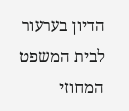הדיון בערעור לבית המשפט המחוזי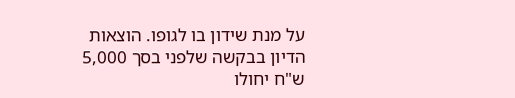על מנת שידון בו לגופו. הוצאות הדיון בבקשה שלפני בסך 5,000 ש"ח יחולו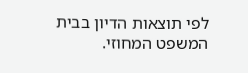לפי תוצאות הדיון בבית המשפט המחוזי.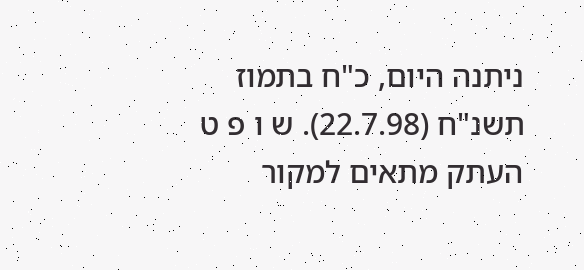ניתנה היום, כ"ח בתמוז תשנ"ח (22.7.98). ש ו פ ט העתק מתאים למקור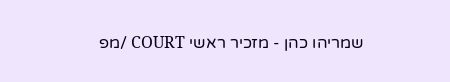שמריהו כהן - מזכיר ראשי COURT /מפ